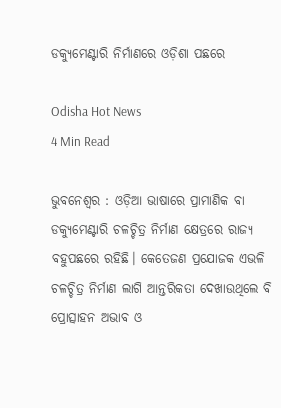ଡକ୍ୟୁମେଣ୍ଟାରି ନିର୍ମାଣରେ ଓଡ଼ିଶା ପଛରେ

Odisha Hot News
4 Min Read

ଭୁବନେଶ୍ୱର : ଓଡ଼ିଆ ଭାଷାରେ ପ୍ରାମାଣିକ ବା ଡକ୍ୟୁମେଣ୍ଟାରି ଚଳଚ୍ଚିତ୍ର ନିର୍ମାଣ କ୍ଷେତ୍ରରେ ରାଜ୍ୟ ବହୁପଛରେ ରହିଛି। କେତେଜଣ ପ୍ରଯୋଜକ ଏଭଳି ଚଳଚ୍ଚିତ୍ର ନିର୍ମାଣ ଲାଗି ଆନ୍ତରିକତା ଦେଖାଉଥିଲେ ବି ପ୍ରୋତ୍ସାହନ ଅଭାବ ଓ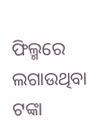ଫିଲ୍ମରେ ଲଗାଉଥିବା ଟଙ୍କା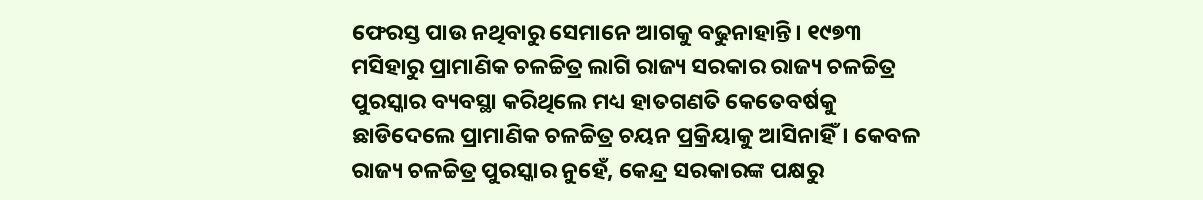ଫେରସ୍ତ ପାଉ ନଥିବାରୁ ସେମାନେ ଆଗକୁ ବଢୁନାହାନ୍ତି। ୧୯୭୩ ମସିହାରୁ ପ୍ରାମାଣିକ ଚଳଚ୍ଚିତ୍ର ଲାଗି ରାଜ୍ୟ ସରକାର ରାଜ୍ୟ ଚଳଚ୍ଚିତ୍ର ପୁରସ୍କାର ବ୍ୟବସ୍ଥା କରିଥିଲେ ମଧ୍ୟ ହାତଗଣତି କେତେବର୍ଷକୁ ଛାଡିଦେଲେ ପ୍ରାମାଣିକ ଚଳଚ୍ଚିତ୍ର ଚୟନ ପ୍ରକ୍ରିୟାକୁ ଆସିନାହିଁ। କେବଳ ରାଜ୍ୟ ଚଳଚ୍ଚିତ୍ର ପୁରସ୍କାର ନୁହେଁ, କେନ୍ଦ୍ର ସରକାରଙ୍କ ପକ୍ଷରୁ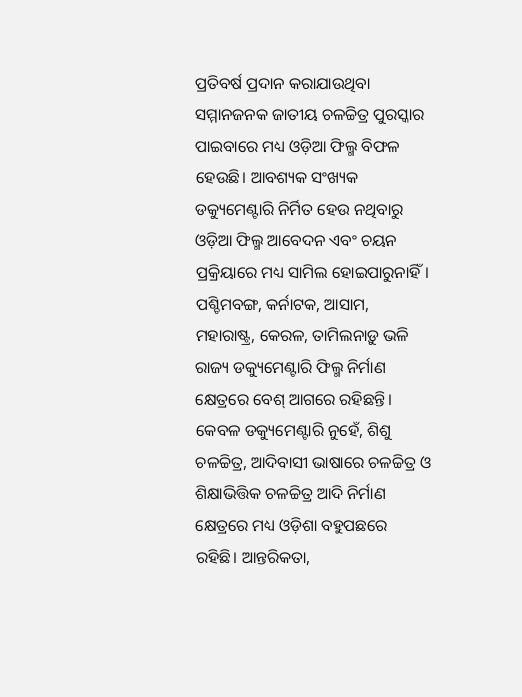ପ୍ରତିବର୍ଷ ପ୍ରଦାନ କରାଯାଉଥିବା ସମ୍ମାନଜନକ ଜାତୀୟ ଚଳଚ୍ଚିତ୍ର ପୁରସ୍କାର ପାଇବାରେ ମଧ୍ୟ ଓଡ଼ିଆ ଫିଲ୍ମ ବିଫଳ ହେଉଛି। ଆବଶ୍ୟକ ସଂଖ୍ୟକ ଡକ୍ୟୁମେଣ୍ଟାରି ନିର୍ମିତ ହେଉ ନଥିବାରୁ ଓଡ଼ିଆ ଫିଲ୍ମ ଆବେଦନ ଏବଂ ଚୟନ ପ୍ରକ୍ରିୟାରେ ମଧ୍ୟ ସାମିଲ ହୋଇପାରୁନାହିଁ। ପଶ୍ଚିମବଙ୍ଗ, କର୍ନାଟକ, ଆସାମ, ମହାରାଷ୍ଟ୍ର, କେରଳ, ତାମିଲନାଡ଼ୁ ଭଳି ରାଜ୍ୟ ଡକ୍ୟୁମେଣ୍ଟାରି ଫିଲ୍ମ ନିର୍ମାଣ କ୍ଷେତ୍ରରେ ବେଶ୍‌ ଆଗରେ ରହିଛନ୍ତି। କେବଳ ଡକ୍ୟୁମେଣ୍ଟାରି ନୁହେଁ, ଶିଶୁ ଚଳଚ୍ଚିତ୍ର, ଆଦିବାସୀ ଭାଷାରେ ଚଳଚ୍ଚିତ୍ର ଓ ଶିକ୍ଷାଭିତ୍ତିକ ଚଳଚ୍ଚିତ୍ର ଆଦି ନିର୍ମାଣ କ୍ଷେତ୍ରରେ ମଧ୍ୟ ଓଡ଼ିଶା ବହୁପଛରେ ରହିଛି। ଆନ୍ତରିକତା,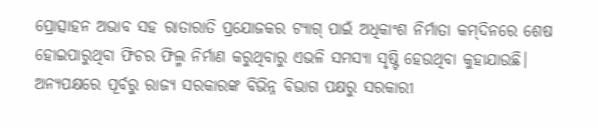ପ୍ରୋତ୍ସାହନ ଅଭାବ ସହ ରାତାରାତି ପ୍ରଯୋଜକର ଟ୍ୟାଗ୍‌ ପାଇଁ ଅଧିକାଂଶ ନିର୍ମାତା କମ୍‌ଦିନରେ ଶେଷ ହୋଇପାରୁଥିବା ଫିଚର ଫିଲ୍ମ ନିର୍ମାଣ କରୁଥିବାରୁ ଏଭଳି ସମସ୍ୟା ସୃଷ୍ଟି ହେଉଥିବା କୁହାଯାଉଛି।
ଅନ୍ୟପକ୍ଷରେ ପୂର୍ବରୁ ରାଜ୍ୟ ସରକାରଙ୍କ ବିଭିନ୍ନ ବିଭାଗ ପକ୍ଷରୁ ସରକାରୀ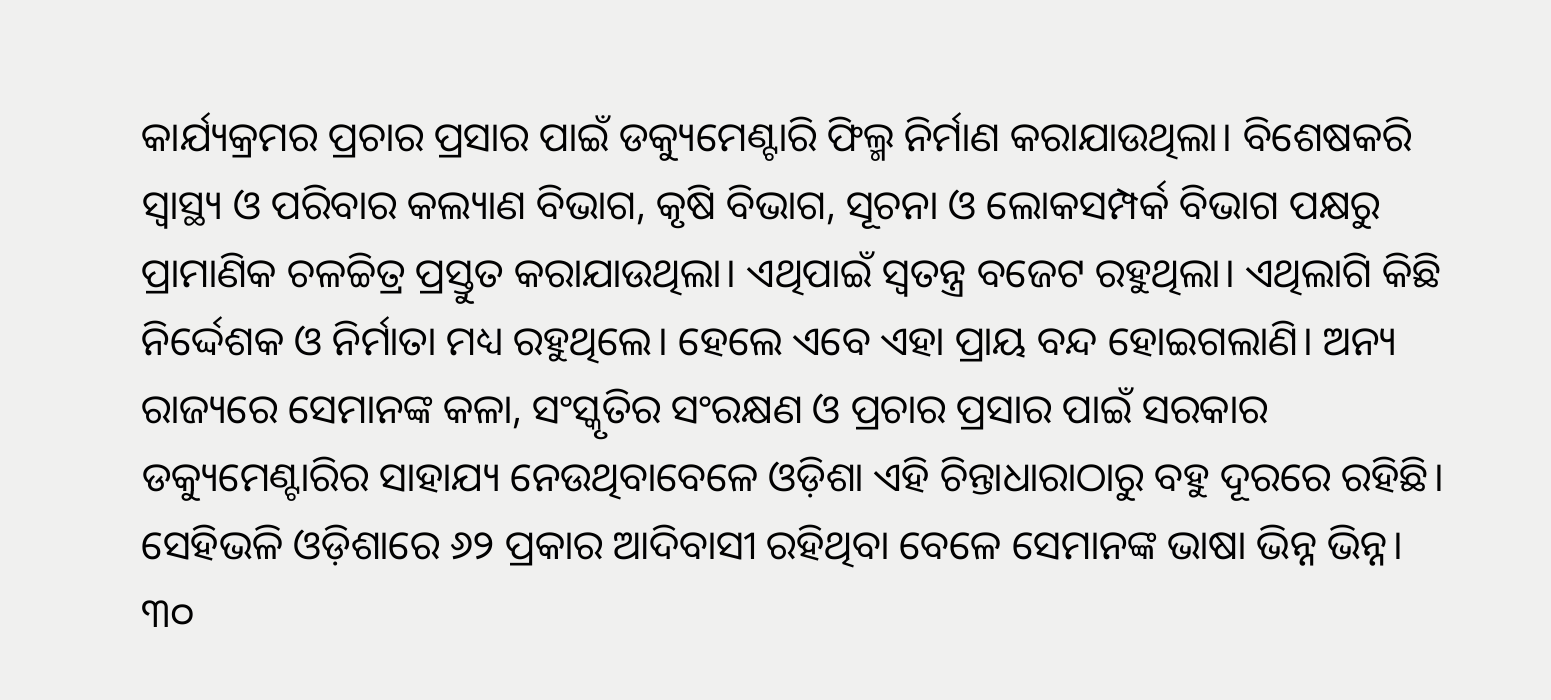କାର୍ଯ୍ୟକ୍ରମର ପ୍ରଚାର ପ୍ରସାର ପାଇଁ ଡକ୍ୟୁମେଣ୍ଟାରି ଫିଲ୍ମ ନିର୍ମାଣ କରାଯାଉଥିଲା। ବିଶେଷକରି ସ୍ବାସ୍ଥ୍ୟ ଓ ପରିବାର କଲ୍ୟାଣ ବିଭାଗ, କୃଷି ବିଭାଗ, ସୂଚନା ଓ ଲୋକସମ୍ପର୍କ ବିଭାଗ ପକ୍ଷରୁ ପ୍ରାମାଣିକ ଚଳଚ୍ଚିତ୍ର ପ୍ରସ୍ତୁତ କରାଯାଉଥିଲା। ଏଥିପାଇଁ ସ୍ବତନ୍ତ୍ର ବଜେଟ ରହୁଥିଲା। ଏଥିଲାଗି କିଛି ନିର୍ଦ୍ଦେଶକ ଓ ନିର୍ମାତା ମଧ୍ୟ ରହୁଥିଲେ। ହେଲେ ଏବେ ଏହା ପ୍ରାୟ ବନ୍ଦ ହୋଇଗଲାଣି। ଅନ୍ୟ ରାଜ୍ୟରେ ସେମାନଙ୍କ କଳା, ସଂସ୍କୃତିର ସଂରକ୍ଷଣ ଓ ପ୍ରଚାର ପ୍ରସାର ପାଇଁ ସରକାର ଡକ୍ୟୁମେଣ୍ଟାରିର ସାହାଯ୍ୟ ନେଉଥିବାବେଳେ ଓଡ଼ିଶା ଏହି ଚିନ୍ତାଧାରାଠାରୁ ବହୁ ଦୂରରେ ରହିଛି। ସେହିଭଳି ଓଡ଼ିଶାରେ ୬୨ ପ୍ରକାର ଆଦିବାସୀ ରହିଥିବା ବେଳେ ସେମାନଙ୍କ ଭାଷା ଭିନ୍ନ ଭିନ୍ନ। ୩୦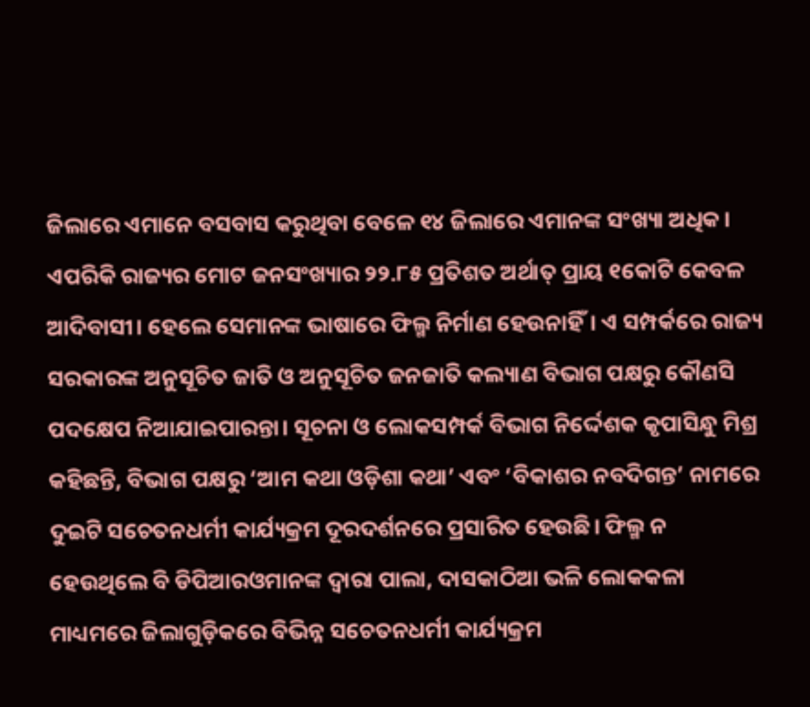ଜିଲାରେ ଏମାନେ ବସବାସ କରୁଥିବା ବେଳେ ୧୪ ଜିଲାରେ ଏମାନଙ୍କ ସଂଖ୍ୟା ଅଧିକ। ଏପରିକି ରାଜ୍ୟର ମୋଟ ଜନସଂଖ୍ୟାର ୨୨.୮୫ ପ୍ରତିଶତ ଅର୍ଥାତ୍‌ ପ୍ରାୟ ୧କୋଟି କେବଳ ଆଦିବାସୀ। ହେଲେ ସେମାନଙ୍କ ଭାଷାରେ ଫିଲ୍ମ ନିର୍ମାଣ ହେଉନାହିଁ। ଏ ସମ୍ପର୍କରେ ରାଜ୍ୟ ସରକାରଙ୍କ ଅନୁସୂଚିତ ଜାତି ଓ ଅନୁସୂଚିତ ଜନଜାତି କଲ୍ୟାଣ ବିଭାଗ ପକ୍ଷରୁ କୌଣସି ପଦକ୍ଷେପ ନିଆଯାଇପାରନ୍ତା। ସୂଚନା ଓ ଲୋକସମ୍ପର୍କ ବିଭାଗ ନିର୍ଦ୍ଦେଶକ କୃପାସିନ୍ଧୁ ମିଶ୍ର କହିଛନ୍ତି, ବିଭାଗ ପକ୍ଷରୁ ‘ଆମ କଥା ଓଡ଼ିଶା କଥା’ ଏବଂ ‘ବିକାଶର ନବଦିଗନ୍ତ’ ନାମରେ ଦୁଇଟି ସଚେତନଧର୍ମୀ କାର୍ଯ୍ୟକ୍ରମ ଦୂରଦର୍ଶନରେ ପ୍ରସାରିତ ହେଉଛି। ଫିଲ୍ମ ନ ହେଉଥିଲେ ବି ଡିପିଆରଓମାନଙ୍କ ଦ୍ୱାରା ପାଲା, ଦାସକାଠିଆ ଭଳି ଲୋକକଳା ମାଧ୍ୟମରେ ଜିଲାଗୁଡ଼ିକରେ ବିଭିନ୍ନ ସଚେତନଧର୍ମୀ କାର୍ଯ୍ୟକ୍ରମ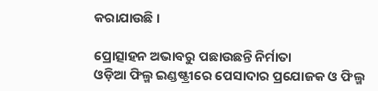କରାଯାଉଛି।

ପ୍ରୋତ୍ସାହନ ଅଭାବରୁ ପଛାଉଛନ୍ତି ନିର୍ମାତା
ଓଡ଼ିଆ ଫିଲ୍ମ ଇଣ୍ଡଷ୍ଟ୍ରୀରେ ପେସାଦାର ପ୍ରଯୋଜକ ଓ ଫିଲ୍ମ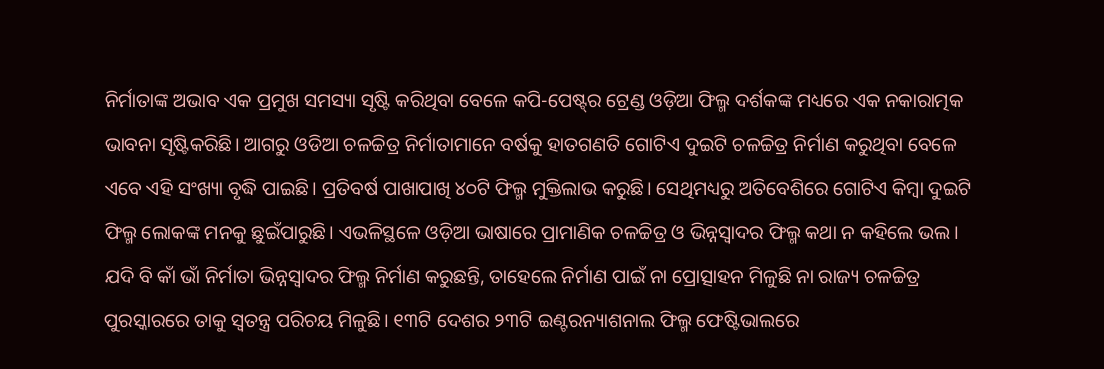ନିର୍ମାତାଙ୍କ ଅଭାବ ଏକ ପ୍ରମୁଖ ସମସ୍ୟା ସୃଷ୍ଟି କରିଥିବା ବେଳେ କପି-ପେଷ୍ଟ୍‌ର ଟ୍ରେଣ୍ଡ ଓଡ଼ିଆ ଫିଲ୍ମ ଦର୍ଶକଙ୍କ ମଧ୍ୟରେ ଏକ ନକାରାତ୍ମକ ଭାବନା ସୃଷ୍ଟିକରିଛି। ଆଗରୁ ଓଡିଆ ଚଳଚ୍ଚିତ୍ର ନିର୍ମାତାମାନେ ବର୍ଷକୁ ହାତଗଣତି ଗୋଟିଏ ଦୁଇଟି ଚଳଚ୍ଚିତ୍ର ନିର୍ମାଣ କରୁଥିବା ବେଳେ ଏବେ ଏହି ସଂଖ୍ୟା ବୃଦ୍ଧି ପାଇଛି। ପ୍ରତିବର୍ଷ ପାଖାପାଖି ୪୦ଟି ଫିଲ୍ମ ମୁକ୍ତିଲାଭ କରୁଛି। ସେଥିମଧ୍ୟରୁ ଅତିବେଶିରେ ଗୋଟିଏ କିମ୍ବା ଦୁଇଟି ଫିଲ୍ମ ଲୋକଙ୍କ ମନକୁ ଛୁଇଁପାରୁଛି। ଏଭଳିସ୍ଥଳେ ଓଡ଼ିଆ ଭାଷାରେ ପ୍ରାମାଣିକ ଚଳଚ୍ଚିତ୍ର ଓ ଭିନ୍ନସ୍ବାଦର ଫିଲ୍ମ କଥା ନ କହିଲେ ଭଲ। ଯଦି ବି କାଁ ଭାଁ ନିର୍ମାତା ଭିନ୍ନସ୍ବାଦର ଫିଲ୍ମ ନିର୍ମାଣ କରୁଛନ୍ତି, ତାହେଲେ ନିର୍ମାଣ ପାଇଁ ନା ପ୍ରୋତ୍ସାହନ ମିଳୁଛି ନା ରାଜ୍ୟ ଚଳଚ୍ଚିତ୍ର ପୁରସ୍କାରରେ ତାକୁ ସ୍ବତନ୍ତ୍ର ପରିଚୟ ମିଳୁଛି। ୧୩ଟି ଦେଶର ୨୩ଟି ଇଣ୍ଟରନ୍ୟାଶନାଲ ଫିଲ୍ମ ଫେଷ୍ଟିଭାଲରେ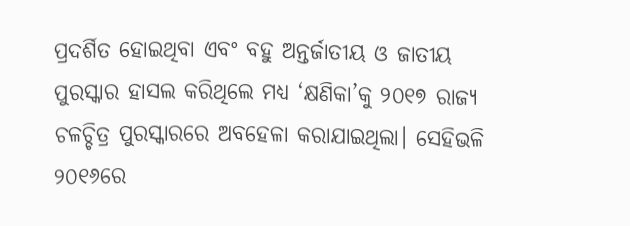ପ୍ରଦର୍ଶିତ ହୋଇଥିବା ଏବଂ ବହୁ ଅନ୍ତର୍ଜାତୀୟ ଓ ଜାତୀୟ ପୁରସ୍କାର ହାସଲ କରିଥିଲେ ମଧ୍ୟ ‘କ୍ଷଣିକା’କୁ ୨୦୧୭ ରାଜ୍ୟ ଚଳଚ୍ଚିତ୍ର ପୁରସ୍କାରରେ ଅବହେଳା କରାଯାଇଥିଲା। ସେହିଭଳି ୨୦୧୬ରେ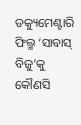ଡକ୍ୟୁମେଣ୍ଟାରି ଫିଲ୍ମ ‘ସାବାସ୍‌ ବିଜୁ’କୁ କୌଣସି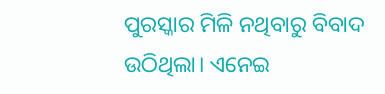ପୁରସ୍କାର ମିଳି ନଥିବାରୁ ବିବାଦ ଉଠିଥିଲା। ଏନେଇ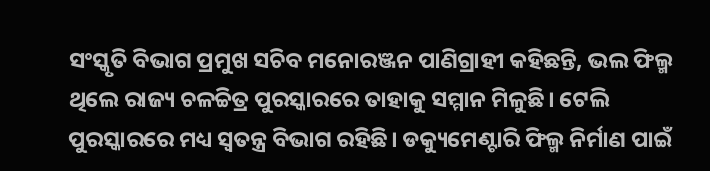ସଂସ୍କୃତି ବିଭାଗ ପ୍ରମୁଖ ସଚିବ ମନୋରଞ୍ଜନ ପାଣିଗ୍ରାହୀ କହିଛନ୍ତି, ଭଲ ଫିଲ୍ମ ଥିଲେ ରାଜ୍ୟ ଚଳଚ୍ଚିତ୍ର ପୁରସ୍କାରରେ ତାହାକୁ ସମ୍ମାନ ମିଳୁଛି। ଟେଲି ପୁରସ୍କାରରେ ମଧ୍ୟ ସ୍ବତନ୍ତ୍ର ବିଭାଗ ରହିଛି। ଡକ୍ୟୁମେଣ୍ଟାରି ଫିଲ୍ମ ନିର୍ମାଣ ପାଇଁ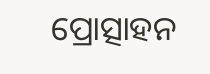ପ୍ରୋତ୍ସାହନ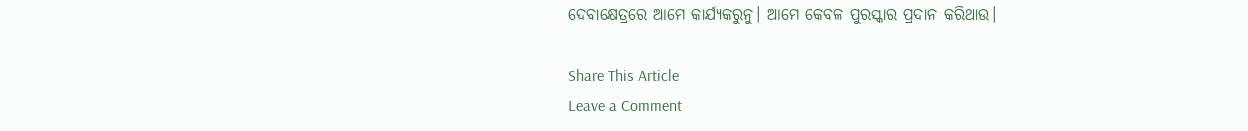ଦେବାକ୍ଷେତ୍ରରେ ଆମେ କାର୍ଯ୍ୟକରୁନୁ। ଆମେ କେବଳ ପୁରସ୍କାର ପ୍ରଦାନ କରିଥାଉ।

Share This Article
Leave a Comment